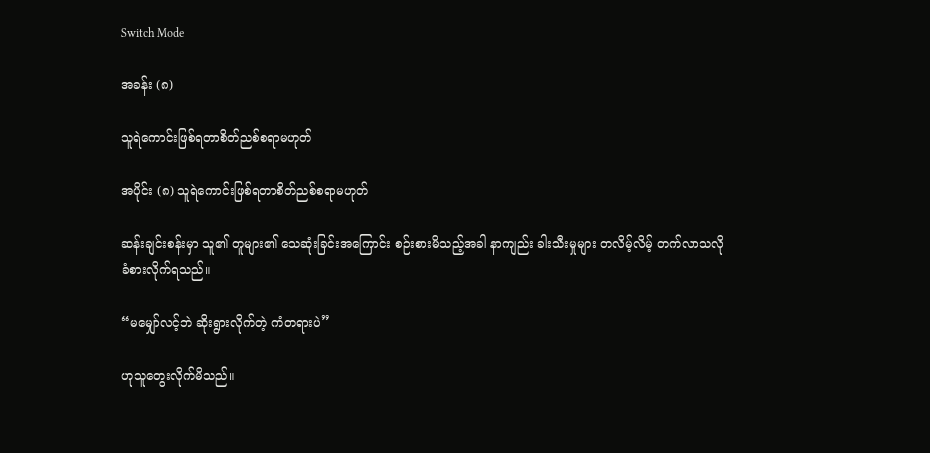Switch Mode

အခန်း (၈)

သူရဲကောင်းဖြစ်ရတာစိတ်ညစ်စရာမဟုတ်

အပိုင်း (၈) သူရဲကောင်းဖြစ်ရတာစိတ်ညစ်စရာမဟုတ်

ဆန်းချင်းစန်းမှာ သူ၏ တူများ၏ သေဆုံးခြင်းအကြောင်း စဉ်းစားမိသည့်အခါ နာကျည်း ခါးသီးမှုများ တလိမ့်လိမ့် တက်လာသလို ခံစားလိုက်ရသည်။

“မမျှော်လင့်ဘဲ ဆိုးရွားလိုက်တဲ့ ကံတရားပဲ”

ဟုသူတွေးလိုက်မိသည်။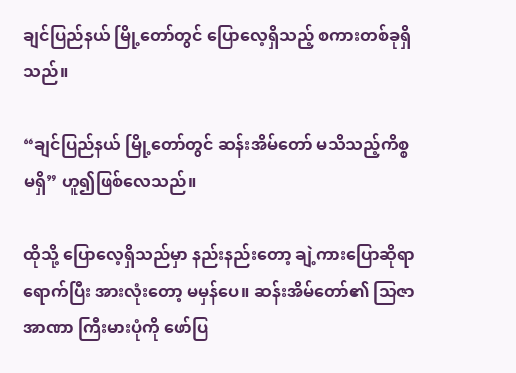ချင်ပြည်နယ် မြို့တော်တွင် ပြောလေ့ရှိသည့် စကားတစ်ခုရှိသည်။

“ချင်ပြည်နယ် မြို့တော်တွင် ဆန်းအိမ်တော် မသိသည့်ကိစ္စ မရှိ” ဟူ၍ဖြစ်လေသည်။

ထိုသို့ ပြောလေ့ရှိသည်မှာ နည်းနည်းတော့ ချဲ့ကားပြောဆိုရာ ရောက်ပြီး အားလုံးတော့ မမှန်ပေ။ ဆန်းအိမ်တော်၏ သြဇာအာဏာ ကြီးမားပုံကို ဖော်ပြ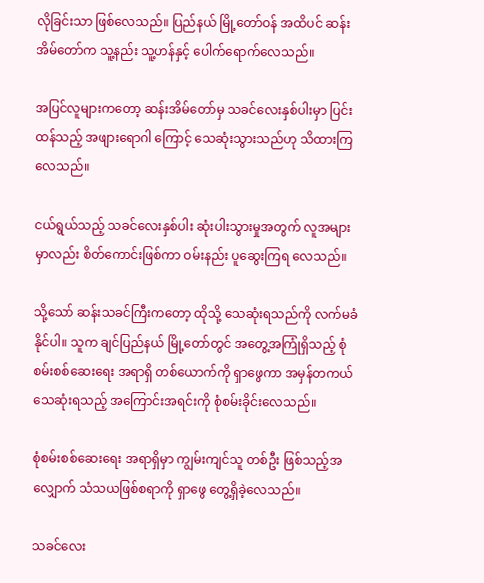လိုခြင်းသာ ဖြစ်လေသည်။ ပြည်နယ် မြို့တော်ဝန် အထိပင် ဆန်းအိမ်တော်က သူ့နည်း သူ့ဟန်နှင့် ပေါက်ရောက်လေသည်။

အပြင်လူများကတော့ ဆန်းအိမ်တော်မှ သခင်လေးနှစ်ပါးမှာ ပြင်းထန်သည့် အဖျားရောဂါ ကြောင့် သေဆုံးသွားသည်ဟု သိထားကြလေသည်။

ငယ်ရွယ်သည့် သခင်လေးနှစ်ပါး ဆုံးပါးသွားမှုအတွက် လူအများမှာလည်း စိတ်ကောင်းဖြစ်ကာ ဝမ်းနည်း ပူဆွေးကြရ လေသည်။

သို့သော် ဆန်းသခင်ကြီးကတော့ ထိုသို့ သေဆုံးရသည်ကို လက်မခံနိုင်ပါ။ သူက ချင်ပြည်နယ် မြို့တော်တွင် အတွေ့အကြုံရှိသည့် စုံစမ်းစစ်ဆေးရေး အရာရှိ တစ်ယောက်ကို ရှာဖွေကာ အမှန်တကယ် သေဆုံးရသည့် အကြောင်းအရင်းကို စုံစမ်းခိုင်းလေသည်။

စုံစမ်းစစ်ဆေးရေး အရာရှိမှာ ကျွမ်းကျင်သူ တစ်ဦး ဖြစ်သည့်အလျှောက် သံသယဖြစ်စရာကို ရှာဖွေ တွေ့ရှိခဲ့လေသည်။

သခင်လေး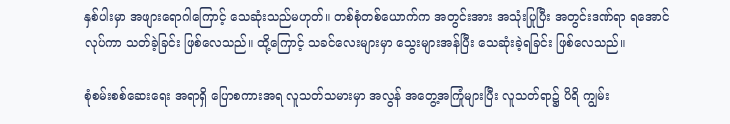နှစ်ပါးမှာ အဖျားရောဂါကြောင့် သေဆုံးသည်မဟုတ်။ တစ်စုံတစ်ယောက်က အတွင်းအား အသုံးပြုပြီး အတွင်းဒဏ်ရာ ရအောင်လုပ်ကာ သတ်ခဲ့ခြင်း ဖြစ်လေသည်။ ထို့ကြောင့် သခင်လေးများမှာ သွေးများအန်ပြီး သေဆုံးခဲ့ရခြင်း ဖြစ်လေသည်။

စုံစမ်းစစ်ဆေးရေး အရာရှိ ပြောစကားအရ လူသတ်သမားမှာ အလွန် အတွေ့အကြုံများပြီး လူသတ်ရာ၌ ပိရိ ကျွမ်း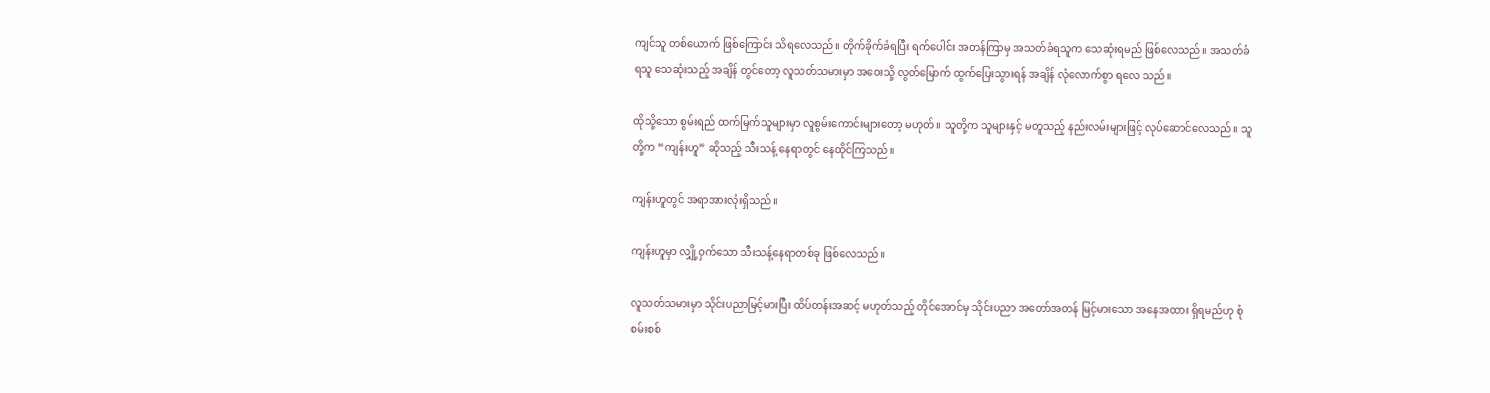ကျင်သူ တစ်ယောက် ဖြစ်ကြောင်း သိရလေသည်။ တိုက်ခိုက်ခံရပြီး ရက်ပေါင်း အတန်ကြာမှ အသတ်ခံရသူက သေဆုံးရမည် ဖြစ်လေသည်။ အသတ်ခံရသူ သေဆုံးသည့် အချိန် တွင်တော့ လူသတ်သမားမှာ အဝေးသို့ လွတ်မြောက် ထွက်ပြေးသွားရန် အချိန် လုံလောက်စွာ ရလေ သည်။

ထိုသို့သော စွမ်းရည် ထက်မြက်သူများမှာ လူစွမ်းကောင်းများတော့ မဟုတ်။ သူတို့က သူများနှင့် မတူသည့် နည်းလမ်းများဖြင့် လုပ်ဆောင်လေသည်။ သူတို့က “ကျန်းဟူ” ဆိုသည့် သီးသန့် နေရာတွင် နေထိုင်ကြသည်။

ကျန်းဟူတွင် အရာအားလုံးရှိသည်။

ကျန်းဟူမှာ လျှို့ဝှက်သော သီးသန့်နေရာတစ်ခု ဖြစ်လေသည်။

လူသတ်သမားမှာ သိုင်းပညာမြင့်မားပြီး ထိပ်တန်းအဆင့် မဟုတ်သည့် တိုင်အောင်မှ သိုင်းပညာ အတော်အတန် မြင့်မားသော အနေအထား ရှိရမည်ဟု စုံစမ်းစစ်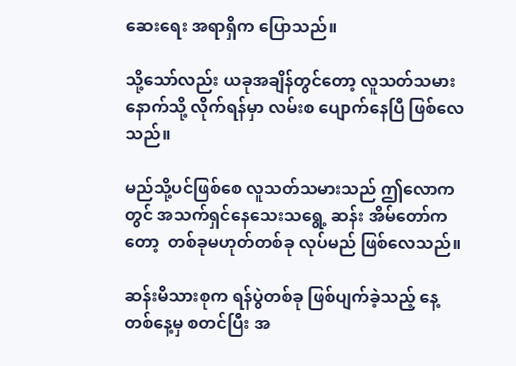ဆေးရေး အရာရှိက ပြောသည်။

သို့သော်လည်း ယခုအချိန်တွင်တော့ လူသတ်သမား နောက်သို့ လိုက်ရန်မှာ လမ်းစ ပျောက်နေပြီ ဖြစ်လေသည်။

မည်သို့ပင်ဖြစ်စေ လူသတ်သမားသည် ဤလောကတွင် အသက်ရှင်နေသေးသရွေ့ ဆန်း အိမ်တော်ကတော့  တစ်ခုမဟုတ်တစ်ခု လုပ်မည် ဖြစ်လေသည်။

ဆန်းမိသားစုက ရန်ပွဲတစ်ခု ဖြစ်ပျက်ခဲ့သည့် နေ့တစ်နေ့မှ စတင်ပြီး အ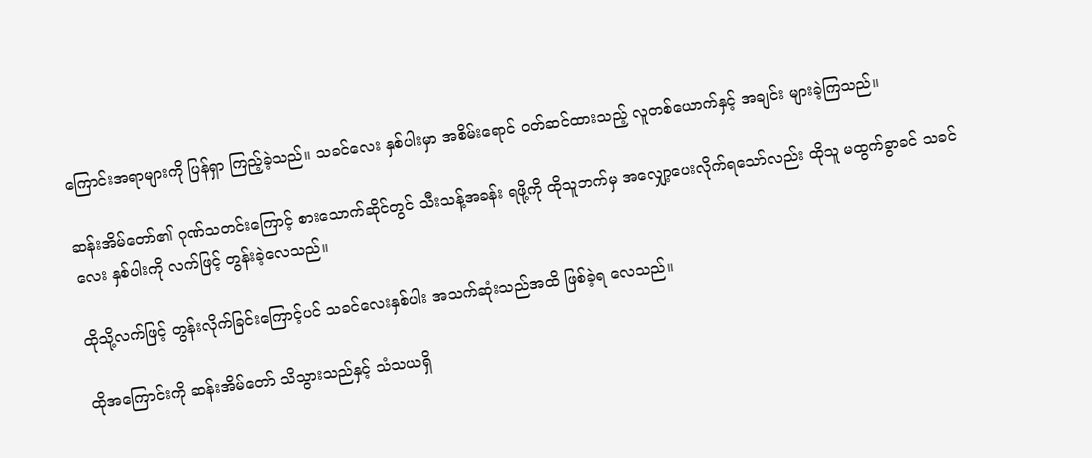ကြောင်းအရာများကို ပြန်ရှာ ကြည့်ခဲ့သည်။ သခင်လေး နှစ်ပါးမှာ အစိမ်းရောင် ဝတ်ဆင်ထားသည့် လူတစ်ယောက်နှင့် အချင်း များခဲ့ကြသည်။

ဆန်းအိမ်တော်၏ ဂုဏ်သတင်းကြောင့် စားသောက်ဆိုင်တွင် သီးသန့်အခန်း ရဖို့ကို ထိုသူဘက်မှ အလျှော့ပေးလိုက်ရသော်လည်း ထိုသူ မထွက်ခွာခင် သခင်လေး နှစ်ပါးကို လက်ဖြင့် တွန်းခဲ့လေသည်။

ထိုသို့လက်ဖြင့် တွန်းလိုက်ခြင်းကြောင့်ပင် သခင်လေးနှစ်ပါး အသက်ဆုံးသည်အထိ ဖြစ်ခဲ့ရ လေသည်။

ထိုအကြောင်းကို ဆန်းအိမ်တော် သိသွားသည်နှင့် သံသယရှိ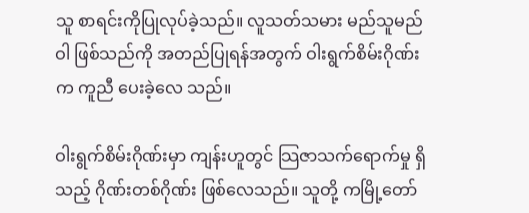သူ စာရင်းကိုပြုလုပ်ခဲ့သည်။ လူသတ်သမား မည်သူမည်ဝါ ဖြစ်သည်ကို အတည်ပြုရန်အတွက် ဝါးရွက်စိမ်းဂိုဏ်းက ကူညီ ပေးခဲ့လေ သည်။

ဝါးရွက်စိမ်းဂိုဏ်းမှာ ကျန်းဟူတွင် သြဇာသက်ရောက်မှု ရှိသည့် ဂိုဏ်းတစ်ဂိုဏ်း ဖြစ်လေသည်။ သူတို့ ကမြို့တော်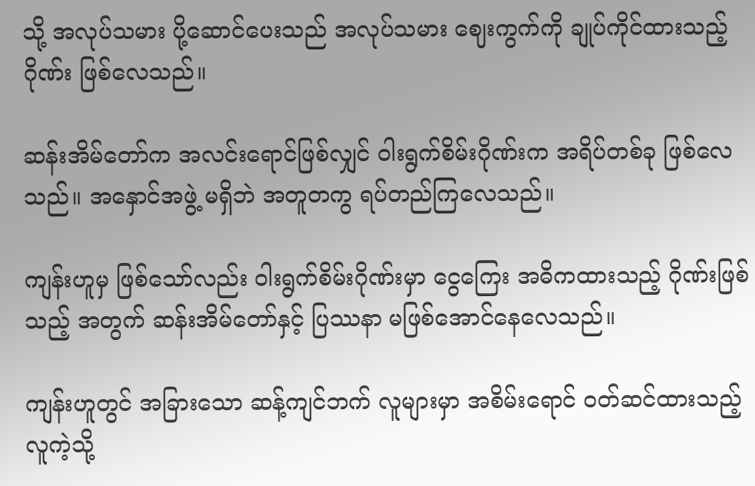သို့ အလုပ်သမား ပို့ဆောင်ပေးသည် အလုပ်သမား ဈေးကွက်ကို ချုပ်ကိုင်ထားသည့် ဂိုဏ်း ဖြစ်လေသည်။

ဆန်းအိမ်တော်က အလင်းရောင်ဖြစ်လျှင် ဝါးရွက်စိမ်းဂိုဏ်းက အရိပ်တစ်ခု ဖြစ်လေသည်။ အနှောင်အဖွဲ့ မရှိဘဲ အတူတကွ ရပ်တည်ကြလေသည်။

ကျန်းဟူမှ ဖြစ်သော်လည်း ဝါးရွက်စိမ်းဂိုဏ်းမှာ ငွေကြေး အဓိကထားသည့် ဂိုဏ်းဖြစ်သည့် အတွက် ဆန်းအိမ်တော်နှင့် ပြဿနာ မဖြစ်အောင်နေလေသည်။

ကျန်းဟူတွင် အခြားသော ဆန့်ကျင်ဘက် လူများမှာ အစိမ်းရောင် ဝတ်ဆင်ထားသည့် လူကဲ့သို့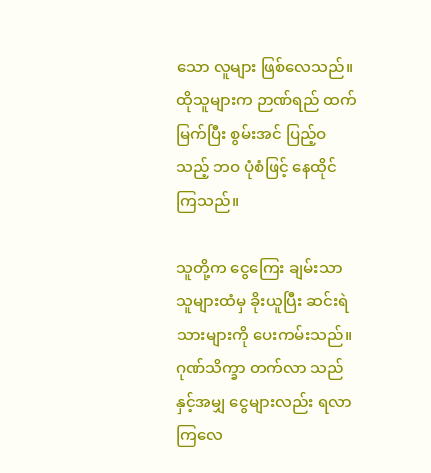သော လူများ ဖြစ်လေသည်။ ထိုသူများက ဉာဏ်ရည် ထက်မြက်ပြီး စွမ်းအင် ပြည့်ဝသည့် ဘဝ ပုံစံဖြင့် နေထိုင်ကြသည်။

သူတို့က ငွေကြေး ချမ်းသာသူများထံမှ ခိုးယူပြီး ဆင်းရဲသားများကို ပေးကမ်းသည်။ ဂုဏ်သိက္ခာ တက်လာ သည်နှင့်အမျှ ငွေများလည်း ရလာကြလေ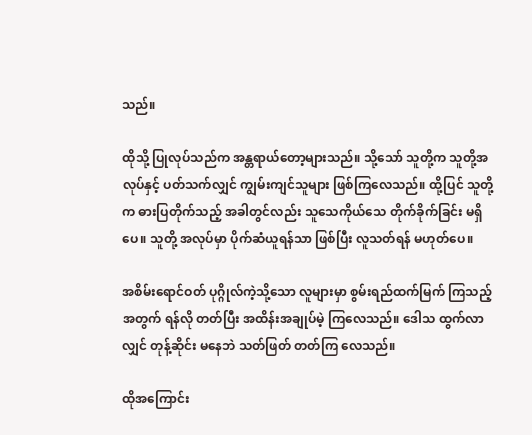သည်။

ထိုသို့ ပြုလုပ်သည်က အန္တရာယ်တော့များသည်။ သို့သော် သူတို့က သူတို့အလုပ်နှင့် ပတ်သက်လျှင် ကျွမ်းကျင်သူများ ဖြစ်ကြလေသည်။ ထို့ပြင် သူတို့က ဓားပြတိုက်သည့် အခါတွင်လည်း သူသေကိုယ်သေ တိုက်ခိုက်ခြင်း မရှိပေ။ သူတို့ အလုပ်မှာ ပိုက်ဆံယူရန်သာ ဖြစ်ပြီး လူသတ်ရန် မဟုတ်ပေ။

အစိမ်းရောင်ဝတ် ပုဂ္ဂိုလ်ကဲ့သို့သော လူများမှာ စွမ်းရည်ထက်မြက် ကြသည့်အတွက် ရန်လို တတ်ပြီး အထိန်းအချုပ်မဲ့ ကြလေသည်။ ဒေါသ ထွက်လာလျှင် တုန့်ဆိုင်း မနေဘဲ သတ်ဖြတ် တတ်ကြ လေသည်။

ထိုအကြောင်း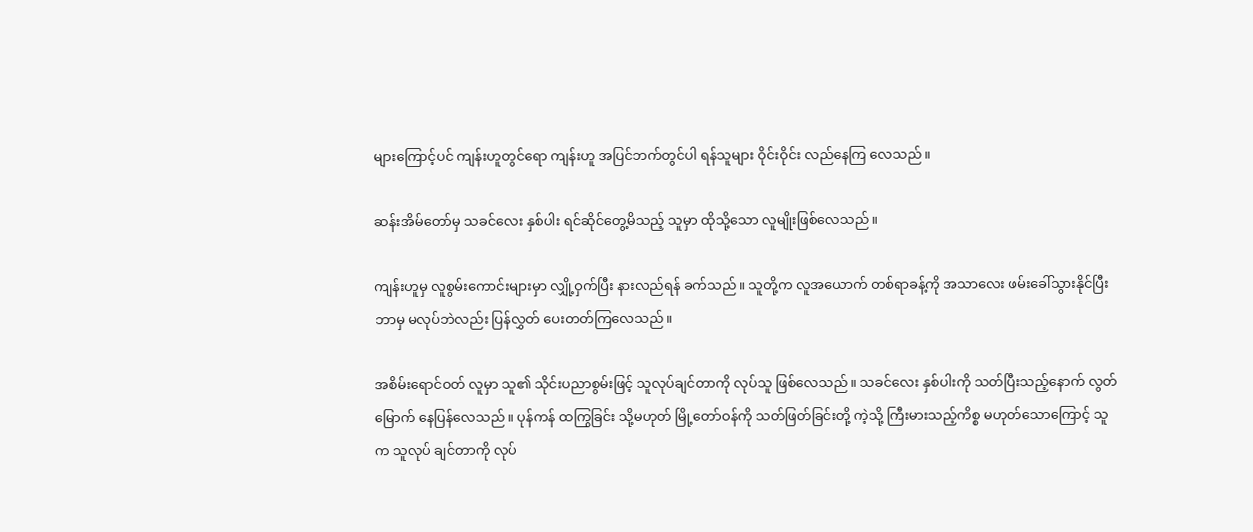များကြောင့်ပင် ကျန်းဟူတွင်ရော ကျန်းဟူ အပြင်ဘက်တွင်ပါ ရန်သူများ ဝိုင်းဝိုင်း လည်နေကြ လေသည်။

ဆန်းအိမ်တော်မှ သခင်လေး နှစ်ပါး ရင်ဆိုင်တွေ့မိသည့် သူမှာ ထိုသို့သော လူမျိုးဖြစ်လေသည်။

ကျန်းဟူမှ လူစွမ်းကောင်းများမှာ လျှို့ဝှက်ပြီး နားလည်ရန် ခက်သည်။ သူတို့က လူအယောက် တစ်ရာခန့်ကို အသာလေး ဖမ်းခေါ်သွားနိုင်ပြီး ဘာမှ မလုပ်ဘဲလည်း ပြန်လွှတ် ပေးတတ်ကြလေသည်။

အစိမ်းရောင်ဝတ် လူမှာ သူ၏ သိုင်းပညာစွမ်းဖြင့် သူလုပ်ချင်တာကို လုပ်သူ ဖြစ်လေသည်။ သခင်လေး နှစ်ပါးကို သတ်ပြီးသည့်နောက် လွတ်မြောက် နေပြန်လေသည်။ ပုန်ကန် ထကြွခြင်း သို့မဟုတ် မြို့တော်ဝန်ကို သတ်ဖြတ်ခြင်းတို့ ကဲ့သို့ ကြီးမားသည့်ကိစ္စ မဟုတ်သောကြောင့် သူက သူလုပ် ချင်တာကို လုပ်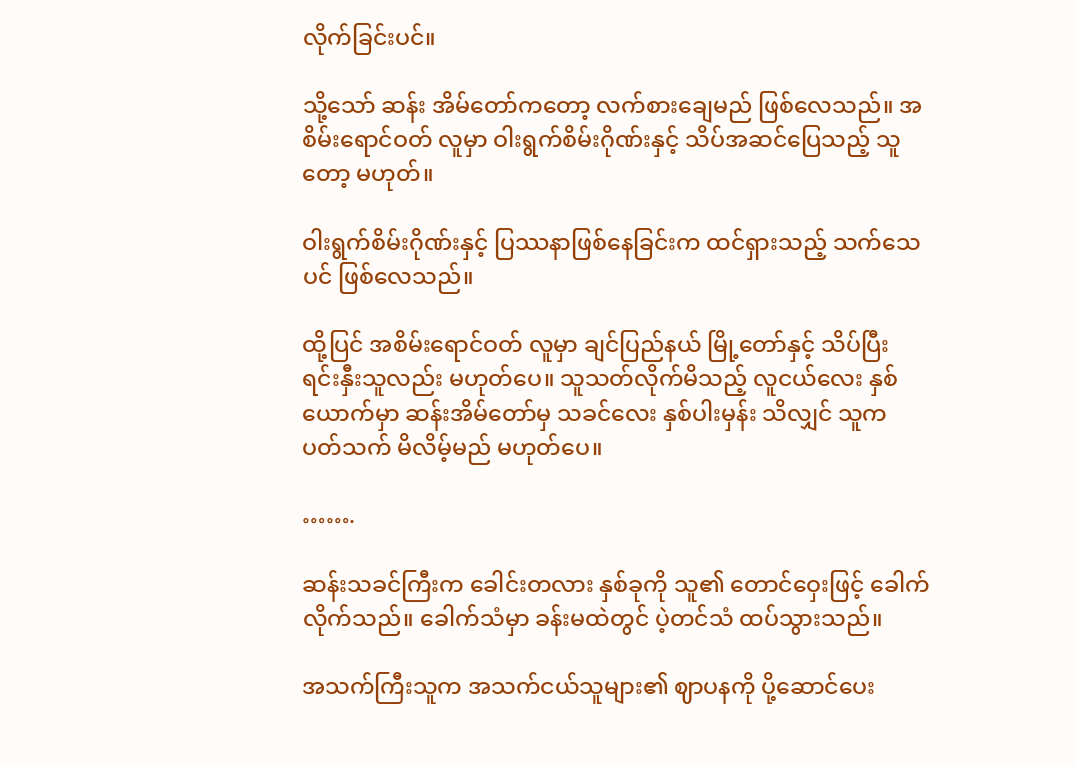လိုက်ခြင်းပင်။

သို့သော် ဆန်း အိမ်တော်ကတော့ လက်စားချေမည် ဖြစ်လေသည်။ အစိမ်းရောင်ဝတ် လူမှာ ဝါးရွက်စိမ်းဂိုဏ်းနှင့် သိပ်အဆင်ပြေသည့် သူတော့ မဟုတ်။

ဝါးရွက်စိမ်းဂိုဏ်းနှင့် ပြဿနာဖြစ်နေခြင်းက ထင်ရှားသည့် သက်သေပင် ဖြစ်လေသည်။

ထို့ပြင် အစိမ်းရောင်ဝတ် လူမှာ ချင်ပြည်နယ် မြို့တော်နှင့် သိပ်ပြီး ရင်းနှီးသူလည်း မဟုတ်ပေ။ သူသတ်လိုက်မိသည့် လူငယ်လေး နှစ်ယောက်မှာ ဆန်းအိမ်တော်မှ သခင်လေး နှစ်ပါးမှန်း သိလျှင် သူက ပတ်သက် မိလိမ့်မည် မဟုတ်ပေ။

…….

ဆန်းသခင်ကြီးက ခေါင်းတလား နှစ်ခုကို သူ၏ တောင်ဝှေးဖြင့် ခေါက်လိုက်သည်။ ခေါက်သံမှာ ခန်းမထဲတွင် ပဲ့တင်သံ ထပ်သွားသည်။

အသက်ကြီးသူက အသက်ငယ်သူများ၏ ဈာပနကို ပို့ဆောင်ပေး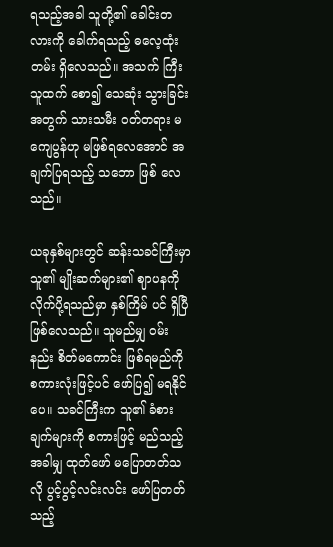ရသည့်အခါ သူတို့၏ ခေါင်းတလားကို ခေါက်ရသည့် ဓလေ့ထုံးတမ်း ရှိလေသည်။ အသက် ကြီးသူထက် စော၍ သေဆုံး သွားခြင်း အတွက် သားသမီး ဝတ်တရား မကျေပွန်ဟု မဖြစ်ရလေအောင် အချက်ပြရသည့် သဘော ဖြစ် လေသည်။

ယခုနှစ်များတွင် ဆန်းသခင်ကြီးမှာ သူ၏ မျိုးဆက်များ၏ ဈာပနကို လိုက်ပို့ရသည်မှာ နှစ်ကြိမ် ပင် ရှိပြီ ဖြစ်လေသည်။ သူမည်မျှ ဝမ်းနည်း စိတ်မကောင်း ဖြစ်ရမည်ကို စကားလုံးဖြင့်ပင် ဖော်ပြ၍ မရနိုင်ပေ။ သခင်ကြီးက သူ၏ ခံစားချက်များကို စကားဖြင့် မည်သည့်အခါမျှ ထုတ်ဖော် မပြောတတ်သလို ပွင့်ပွင့်လင်းလင်း ဖော်ပြတတ်သည့်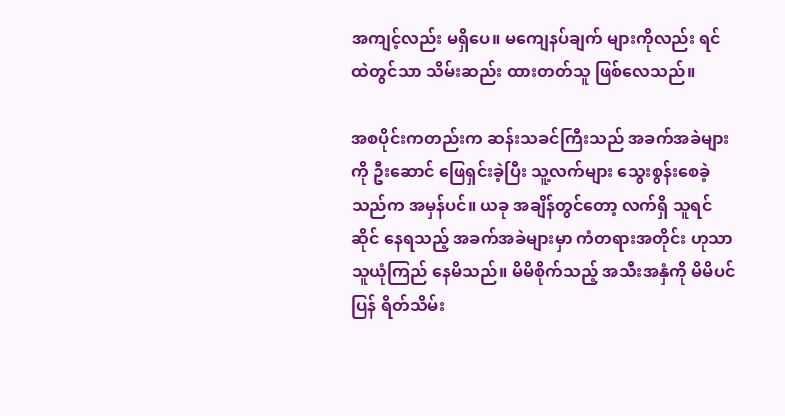အကျင့်လည်း မရှိပေ။ မကျေနပ်ချက် များကိုလည်း ရင်ထဲတွင်သာ သိမ်းဆည်း ထားတတ်သူ ဖြစ်လေသည်။

အစပိုင်းကတည်းက ဆန်းသခင်ကြီးသည် အခက်အခဲများကို ဦးဆောင် ဖြေရှင်းခဲ့ပြီး သူ့လက်များ သွေးစွန်းစေခဲ့သည်က အမှန်ပင်။ ယခု အချိန်တွင်တော့ လက်ရှိ သူရင်ဆိုင် နေရသည့် အခက်အခဲများမှာ ကံတရားအတိုင်း ဟုသာ သူယုံကြည် နေမိသည်။ မိမိစိုက်သည့် အသီးအနှံကို မိမိပင် ပြန် ရိတ်သိမ်း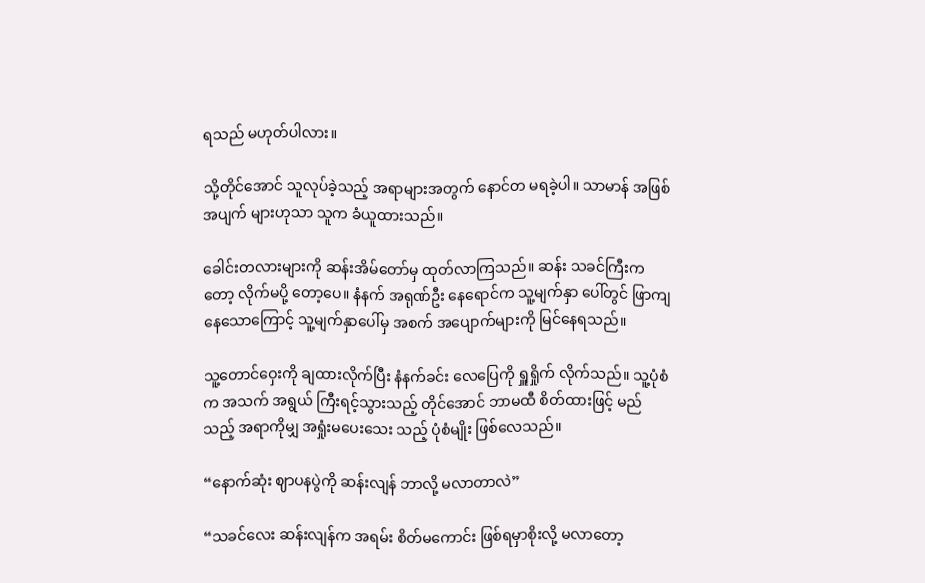ရသည် မဟုတ်ပါလား။

သို့တိုင်အောင် သူလုပ်ခဲ့သည့် အရာများအတွက် နောင်တ မရခဲ့ပါ။ သာမာန် အဖြစ်အပျက် များဟုသာ သူက ခံယူထားသည်။

ခေါင်းတလားများကို ဆန်းအိမ်တော်မှ ထုတ်လာကြသည်။ ဆန်း သခင်ကြီးကတော့ လိုက်မပို့ တော့ပေ။ နံနက် အရုဏ်ဦး နေရောင်က သူ့မျက်နှာ ပေါ်တွင် ဖြာကျနေသောကြောင့် သူ့မျက်နှာပေါ်မှ အစက် အပျောက်များကို မြင်နေရသည်။

သူ့တောင်ဝှေးကို ချထားလိုက်ပြီး နံနက်ခင်း လေပြေကို ရှူရှိုက် လိုက်သည်။ သူ့ပုံစံက အသက် အရွယ် ကြီးရင့်သွားသည့် တိုင်အောင် ဘာမထီ စိတ်ထားဖြင့် မည်သည့် အရာကိုမျှ အရှုံးမပေးသေး သည့် ပုံစံမျိုး ဖြစ်လေသည်။

“နောက်ဆုံး ဈာပနပွဲကို ဆန်းလျန် ဘာလို့ မလာတာလဲ”

“သခင်လေး ဆန်းလျန်က အရမ်း စိတ်မကောင်း ဖြစ်ရမှာစိုးလို့ မလာတော့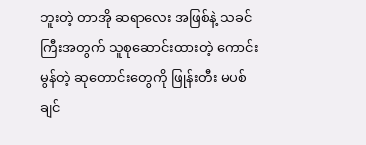ဘူးတဲ့ တာအို ဆရာလေး အဖြစ်နဲ့ သခင်ကြီးအတွက် သူစုဆောင်းထားတဲ့ ကောင်းမွန်တဲ့ ဆုတောင်းတွေကို ဖြုန်းတီး မပစ်ချင်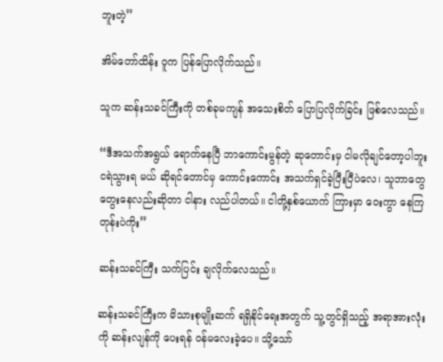ဘူးတဲ့”

အိမ်တော်ထိန်း ဝူက ပြန်ပြောလိုက်သည်။

သူက ဆန်းသခင်ကြီးကို တစ်ခုမကျန် အသေးစိတ် ပြောပြလိုက်ခြင်း ဖြစ်လေသည်။

“ဒီအသက်အရွယ် ရောက်နေပြီ ဘာကောင်းမွန်တဲ့ ဆုတောင်းမှ ငါမလိုချင်တော့ပါဘူး ငရဲသွားရ မယ် ဆိုရင်တောင်မှ ကောင်းကောင်း အသက်ရှင်ခဲ့ပြီးပြီပဲလေ၊ သူဘာတွေ တွေးနေလည်းဆိုတာ ငါနား လည်ပါတယ်။ ငါတို့နှစ်ယောက် ကြားမှာ ဝေးကွာ နေကြတုန်းပဲကိုး”

ဆန်းသခင်ကြီး သက်ပြင်း ချလိုက်လေသည်။

ဆန်းသခင်ကြီးက မိသားစုမျိုးဆက် ရရှိနိုင်ရေးအတွက် သူ့တွင်ရှိသည့် အရာအားလုံးကို ဆန်းလျန်ကို ပေးရန် ဝန်မလေးခဲ့ပေ။ သို့သော်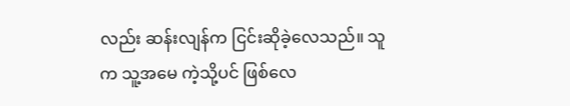လည်း ဆန်းလျန်က ငြင်းဆိုခဲ့လေသည်။ သူက သူ့အမေ ကဲ့သို့ပင် ဖြစ်လေ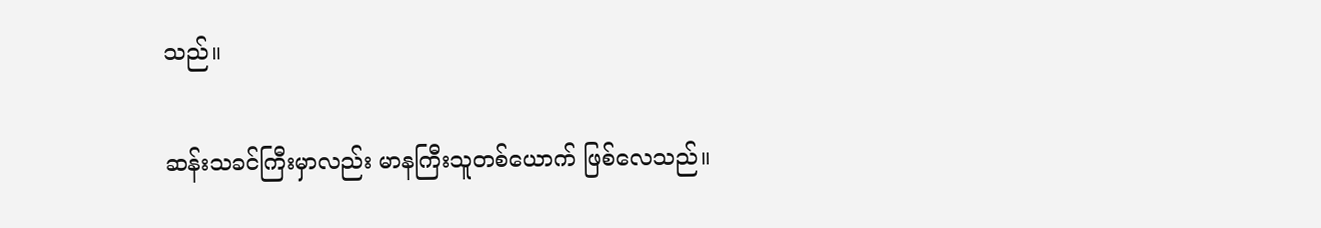သည်။

ဆန်းသခင်ကြီးမှာလည်း မာနကြီးသူတစ်ယောက် ဖြစ်လေသည်။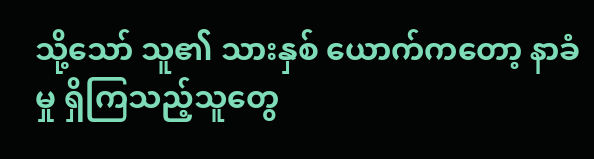သို့သော် သူ၏ သားနှစ် ယောက်ကတော့ နာခံမှု ရှိကြသည့်သူတွေ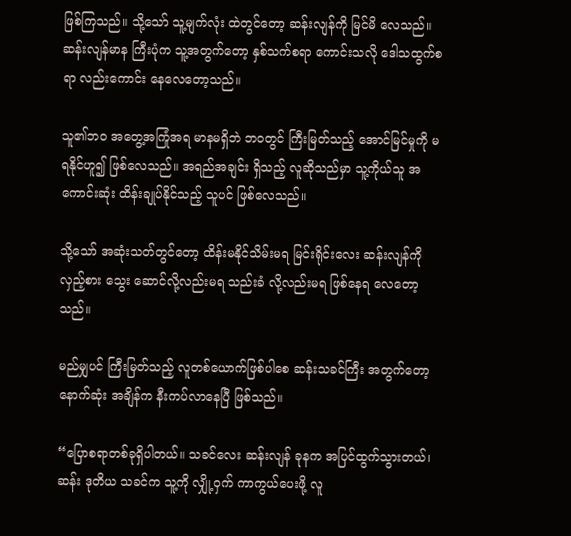ဖြစ်ကြသည်။ သို့သော် သူ့မျက်လုံး ထဲတွင်တော့ ဆန်းလျန်ကို မြင်မိ လေသည်။ ဆန်းလျန်မာန ကြီးပုံက သူ့အတွက်တော့ နှစ်သက်စရာ ကောင်းသလို ဒေါသထွက်စရာ လည်းကောင်း နေလေတော့သည်။

သူ၏ဘဝ အတွေ့အကြုံအရ မာနမရှိဘဲ ဘဝတွင် ကြီးမြတ်သည့် အောင်မြင်မှုကို မရနိုင်ဟူ၍ ဖြစ်လေသည်။ အရည်အချင်း ရှိသည့် လူဆိုသည်မှာ သူ့ကိုယ်သူ အကောင်းဆုံး ထိန်းချုပ်နိုင်သည့် သူပင် ဖြစ်လေသည်။

သို့သော် အဆုံးသတ်တွင်တော့ ထိန်းမနိုင်သိမ်းမရ မြင်းရိုင်းလေး ဆန်းလျန်ကို လှည့်စား သွေး ဆောင်လို့လည်းမရ သည်းခံ လို့လည်းမရ ဖြစ်နေရ လေတော့သည်။

မည်မျှပင် ကြီးမြတ်သည့် လူတစ်ယောက်ဖြစ်ပါစေ ဆန်းသခင်ကြီး အတွက်တော့ နောက်ဆုံး အချိန်က နီးကပ်လာနေပြီ ဖြစ်သည်။

“ပြောစရာတစ်ခုရှိပါတယ်။ သခင်လေး ဆန်းလျန် ခုနက အပြင်ထွက်သွားတယ်၊ ဆန်း ဒုတိယ သခင်က သူ့ကို လျှို့ဝှက် ကာကွယ်ပေးဖို့ လူ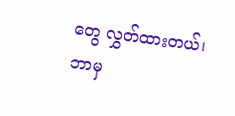တွေ လွှတ်ထားတယ်၊ ဘာမှ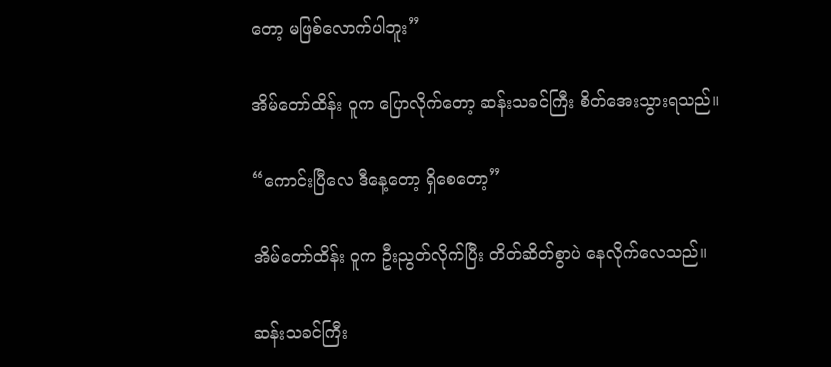တော့ မဖြစ်လောက်ပါဘူး”

အိမ်တော်ထိန်း ဝူက ပြောလိုက်တော့ ဆန်းသခင်ကြီး စိတ်အေးသွားရသည်။

“ကောင်းပြီလေ ဒီနေ့တော့ ရှိစေတော့”

အိမ်တော်ထိန်း ဝူက ဦးညွတ်လိုက်ပြီး တိတ်ဆိတ်စွာပဲ နေလိုက်လေသည်။

ဆန်းသခင်ကြီး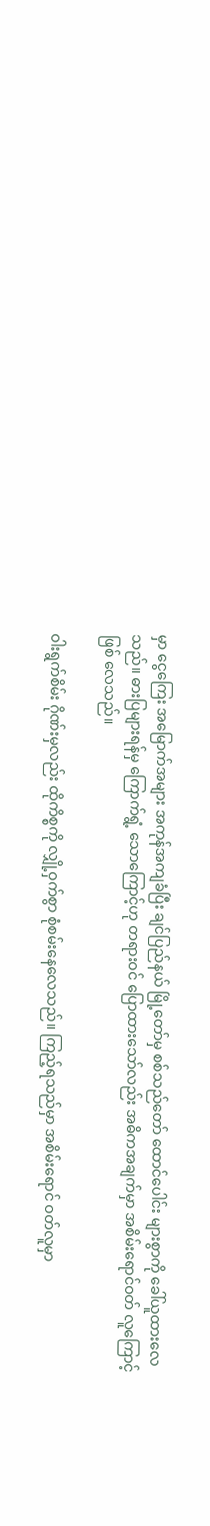မှာ ငွေကြေး အမြောက်အများ အကုန်အကျခံပြီး ချင်ပြည်နယ် မြို့တော်မှ စစ်သည်တော် ထောင်ပေါင်း များစွာကို ခေါ်ယူထားလေသည်။ ဓားပြများရန်မှ ကြောက်ရွံ့ သောကြောင့်ဟု တရားဝင် ပြောထားသော်လည်း အဓိကအချက်မှာ အစိမ်းရောင်ဝတ် လူကြောင့် ဖြစ် လေသည်။

ဝါးရွက်စိမ်း ဂိုဏ်းမှလည်း ထိုကိစ္စကို လျှို့ဝှက်စွာ စုံစမ်းနေလေသည်။ ကြည့်ရသည်မှာ အစိမ်းရောင် ဝတ်လူမှာ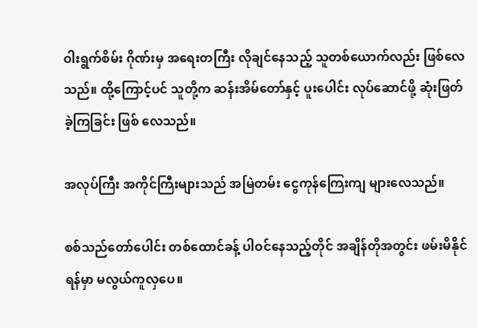ဝါးရွက်စိမ်း ဂိုဏ်းမှ အရေးတကြီး လိုချင်နေသည့် သူတစ်ယောက်လည်း ဖြစ်လေသည်။ ထို့ကြောင့်ပင် သူတို့က ဆန်းအိမ်တော်နှင့် ပူးပေါင်း လုပ်ဆောင်ဖို့ ဆုံးဖြတ် ခဲ့ကြခြင်း ဖြစ် လေသည်။

အလုပ်ကြီး အကိုင်ကြီးများသည် အမြဲတမ်း ငွေကုန်ကြေးကျ များလေသည်။

စစ်သည်တော်ပေါင်း တစ်ထောင်ခန့် ပါဝင်နေသည့်တိုင် အချိန်တိုအတွင်း ဖမ်းမိနိုင်ရန်မှာ မလွယ်ကူလှပေ။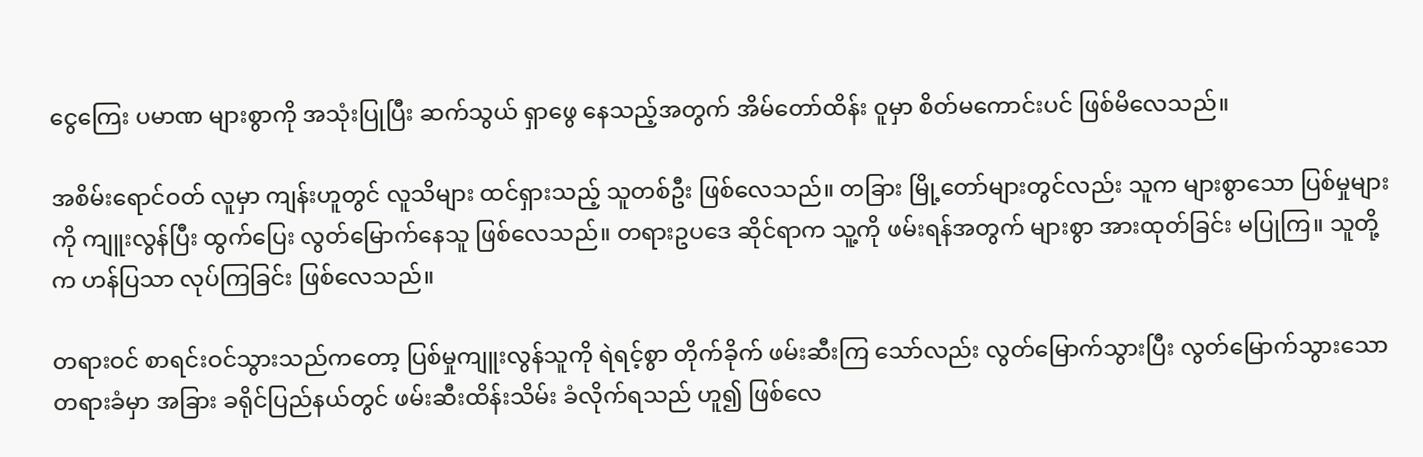ငွေကြေး ပမာဏ များစွာကို အသုံးပြုပြီး ဆက်သွယ် ရှာဖွေ နေသည့်အတွက် အိမ်တော်ထိန်း ဝူမှာ စိတ်မကောင်းပင် ဖြစ်မိလေသည်။

အစိမ်းရောင်ဝတ် လူမှာ ကျန်းဟူတွင် လူသိများ ထင်ရှားသည့် သူတစ်ဦး ဖြစ်လေသည်။ တခြား မြို့တော်များတွင်လည်း သူက များစွာသော ပြစ်မှုများကို ကျူးလွန်ပြီး ထွက်ပြေး လွတ်မြောက်နေသူ ဖြစ်လေသည်။ တရားဥပဒေ ဆိုင်ရာက သူ့ကို ဖမ်းရန်အတွက် များစွာ အားထုတ်ခြင်း မပြုကြ။ သူတို့က ဟန်ပြသာ လုပ်ကြခြင်း ဖြစ်လေသည်။

တရားဝင် စာရင်းဝင်သွားသည်ကတော့ ပြစ်မှုကျူးလွန်သူကို ရဲရင့်စွာ တိုက်ခိုက် ဖမ်းဆီးကြ သော်လည်း လွတ်မြောက်သွားပြီး လွတ်မြောက်သွားသော တရားခံမှာ အခြား ခရိုင်ပြည်နယ်တွင် ဖမ်းဆီးထိန်းသိမ်း ခံလိုက်ရသည် ဟူ၍ ဖြစ်လေ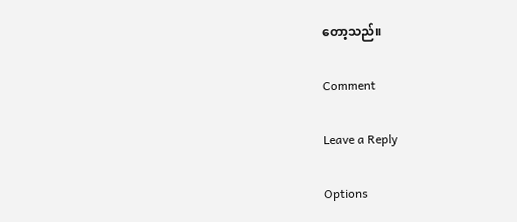တော့သည်။

Comment

Leave a Reply

Options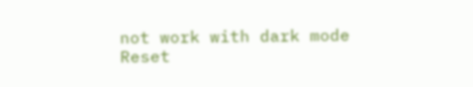not work with dark mode
Reset